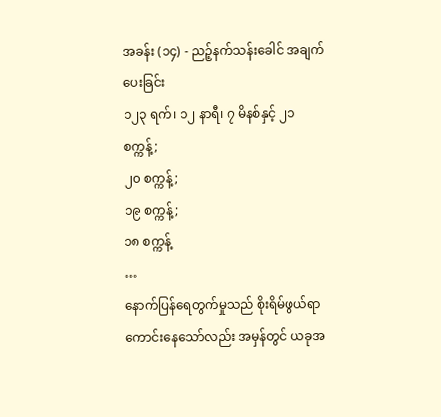အခန်း (၁၄) - ညဉ့်နက်သန်းခေါင် အချက်ပေးခြင်း
၁၂၃ ရက်၊ ၁၂ နာရီ၊ ၇ မိနစ်နှင့် ၂၁ စက္ကန့်;
၂၀ စက္ကန့်;
၁၉ စက္ကန့်;
၁၈ စက္ကန့်
…
နောက်ပြန်ရေတွက်မှုသည် စိုးရိမ်ဖွယ်ရာ ကောင်းနေသော်လည်း အမှန်တွင် ယခုအ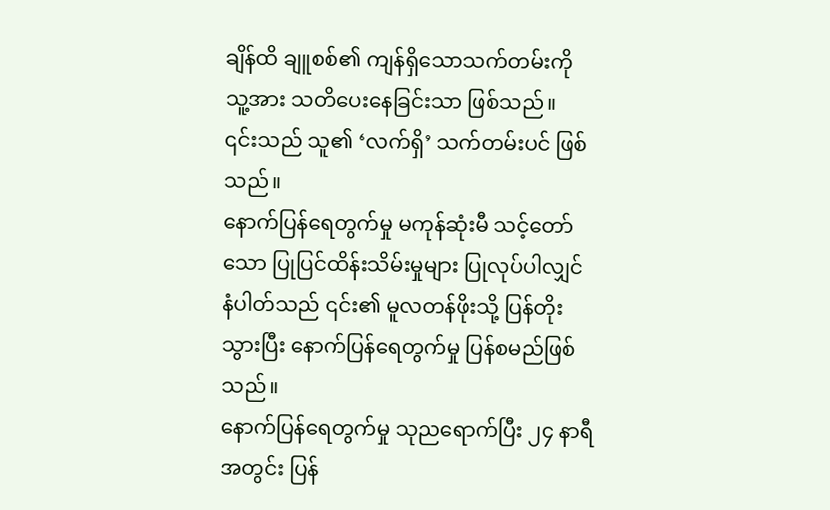ချိန်ထိ ချူစစ်၏ ကျန်ရှိသောသက်တမ်းကို သူ့အား သတိပေးနေခြင်းသာ ဖြစ်သည်။
၎င်းသည် သူ၏ ‘လက်ရှိ’ သက်တမ်းပင် ဖြစ်သည်။
နောက်ပြန်ရေတွက်မှု မကုန်ဆုံးမီ သင့်တော်သော ပြုပြင်ထိန်းသိမ်းမှုများ ပြုလုပ်ပါလျှင် နံပါတ်သည် ၎င်း၏ မူလတန်ဖိုးသို့ ပြန်တိုးသွားပြီး နောက်ပြန်ရေတွက်မှု ပြန်စမည်ဖြစ်သည်။
နောက်ပြန်ရေတွက်မှု သုညရောက်ပြီး ၂၄ နာရီအတွင်း ပြန်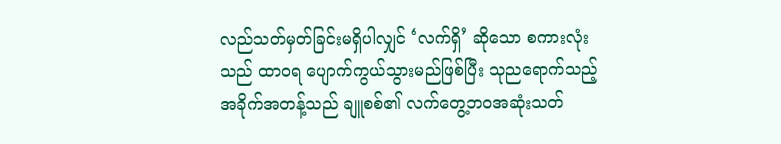လည်သတ်မှတ်ခြင်းမရှိပါလျှင် ‘လက်ရှိ’ ဆိုသော စကားလုံးသည် ထာဝရ ပျောက်ကွယ်သွားမည်ဖြစ်ပြီး သုညရောက်သည့် အခိုက်အတန့်သည် ချူစစ်၏ လက်တွေ့ဘဝအဆုံးသတ်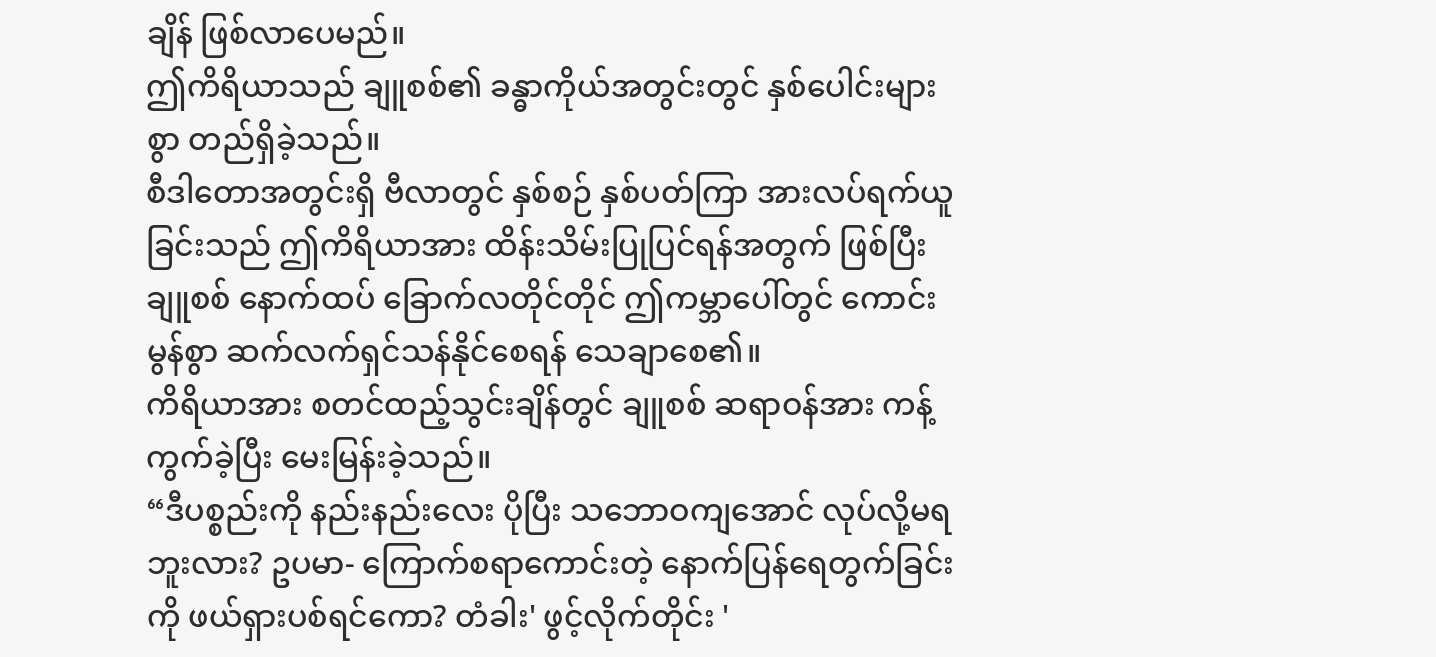ချိန် ဖြစ်လာပေမည်။
ဤကိရိယာသည် ချူစစ်၏ ခန္ဓာကိုယ်အတွင်းတွင် နှစ်ပေါင်းများစွာ တည်ရှိခဲ့သည်။
စီဒါတောအတွင်းရှိ ဗီလာတွင် နှစ်စဉ် နှစ်ပတ်ကြာ အားလပ်ရက်ယူခြင်းသည် ဤကိရိယာအား ထိန်းသိမ်းပြုပြင်ရန်အတွက် ဖြစ်ပြီး ချူစစ် နောက်ထပ် ခြောက်လတိုင်တိုင် ဤကမ္ဘာပေါ်တွင် ကောင်းမွန်စွာ ဆက်လက်ရှင်သန်နိုင်စေရန် သေချာစေ၏။
ကိရိယာအား စတင်ထည့်သွင်းချိန်တွင် ချူစစ် ဆရာဝန်အား ကန့်ကွက်ခဲ့ပြီး မေးမြန်းခဲ့သည်။
“ဒီပစ္စည်းကို နည်းနည်းလေး ပိုပြီး သဘောဝကျအောင် လုပ်လို့မရဘူးလား? ဥပမာ- ကြောက်စရာကောင်းတဲ့ နောက်ပြန်ရေတွက်ခြင်းကို ဖယ်ရှားပစ်ရင်ကော? တံခါး' ဖွင့်လိုက်တိုင်း '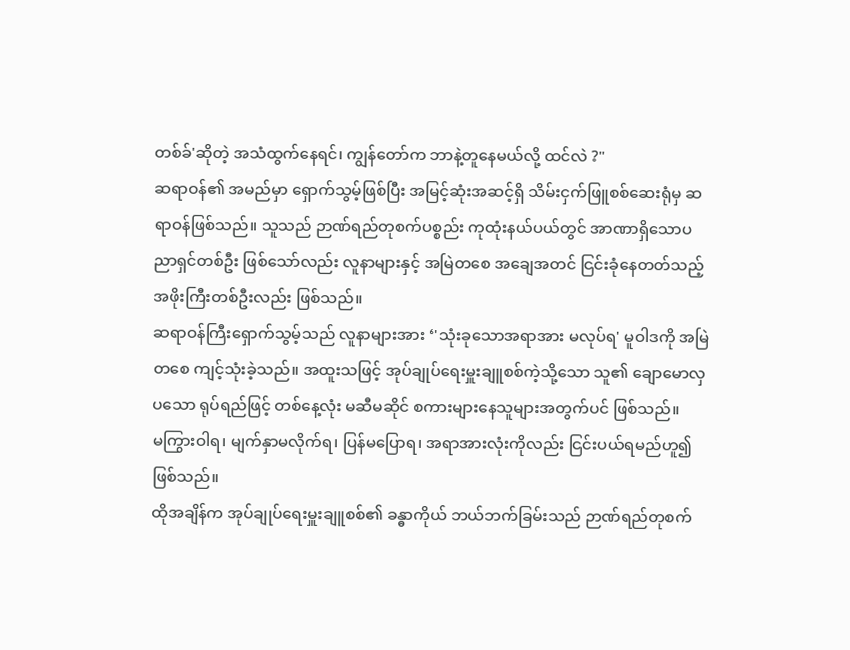တစ်ခ်'ဆိုတဲ့ အသံထွက်နေရင်၊ ကျွန်တော်က ဘာနဲ့တူနေမယ်လို့ ထင်လဲ ?"
ဆရာဝန်၏ အမည်မှာ ရှောက်သွမ့်ဖြစ်ပြီး အမြင့်ဆုံးအဆင့်ရှိ သိမ်းငှက်ဖြူစစ်ဆေးရုံမှ ဆရာဝန်ဖြစ်သည်။ သူသည် ဉာဏ်ရည်တုစက်ပစ္စည်း ကုထုံးနယ်ပယ်တွင် အာဏာရှိသောပညာရှင်တစ်ဦး ဖြစ်သော်လည်း လူနာများနှင့် အမြဲတစေ အချေအတင် ငြင်းခုံနေတတ်သည့် အဖိုးကြီးတစ်ဦးလည်း ဖြစ်သည်။
ဆရာဝန်ကြီးရှောက်သွမ့်သည် လူနာများအား ‘'သုံးခုသောအရာအား မလုပ်ရ' မူဝါဒကို အမြဲတစေ ကျင့်သုံးခဲ့သည်။ အထူးသဖြင့် အုပ်ချုပ်ရေးမှူးချူစစ်ကဲ့သို့သော သူ၏ ချောမောလှပသော ရုပ်ရည်ဖြင့် တစ်နေ့လုံး မဆီမဆိုင် စကားများနေသူများအတွက်ပင် ဖြစ်သည်။
မကြွားဝါရ၊ မျက်နှာမလိုက်ရ၊ ပြန်မပြောရ၊ အရာအားလုံးကိုလည်း ငြင်းပယ်ရမည်ဟူ၍ ဖြစ်သည်။
ထိုအချိန်က အုပ်ချုပ်ရေးမှူးချူစစ်၏ ခန္ဓာကိုယ် ဘယ်ဘက်ခြမ်းသည် ဉာဏ်ရည်တုစက်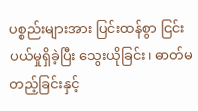ပစ္စည်းများအား ပြင်းထန်စွာ ငြင်းပယ်မှုရှိခဲ့ပြီး သွေးယိုခြင်း၊ ဓာတ်မတည့်ခြင်းနှင့်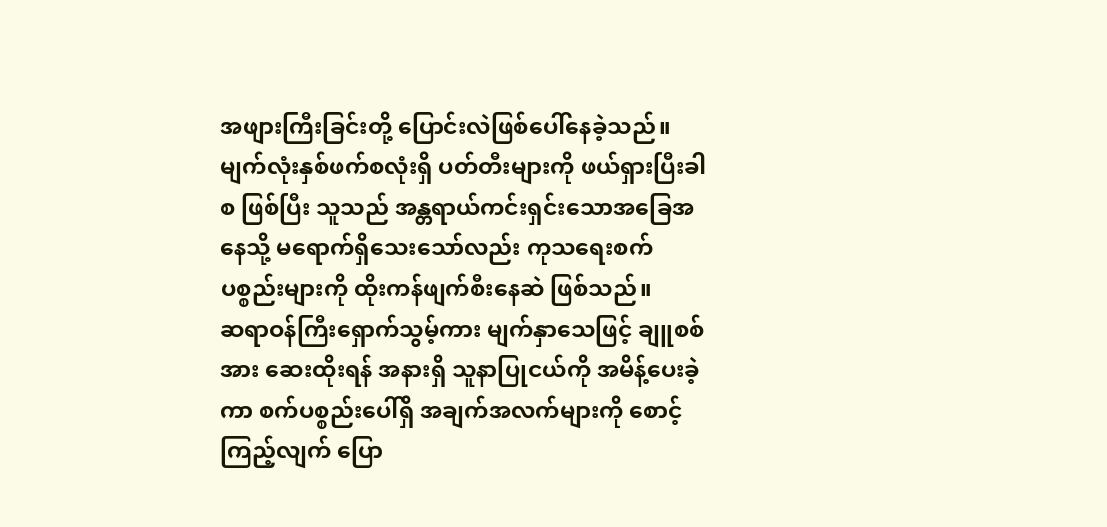အဖျားကြီးခြင်းတို့ ပြောင်းလဲဖြစ်ပေါ်နေခဲ့သည်။ မျက်လုံးနှစ်ဖက်စလုံးရှိ ပတ်တီးများကို ဖယ်ရှားပြီးခါစ ဖြစ်ပြီး သူသည် အန္တရာယ်ကင်းရှင်းသောအခြေအနေသို့ မရောက်ရှိသေးသော်လည်း ကုသရေးစက်ပစ္စည်းများကို ထိုးကန်ဖျက်စီးနေဆဲ ဖြစ်သည်။
ဆရာဝန်ကြီးရှောက်သွမ့်ကား မျက်နှာသေဖြင့် ချူစစ်အား ဆေးထိုးရန် အနားရှိ သူနာပြုငယ်ကို အမိန့်ပေးခဲ့ကာ စက်ပစ္စည်းပေါ်ရှိ အချက်အလက်များကို စောင့်ကြည့်လျက် ပြော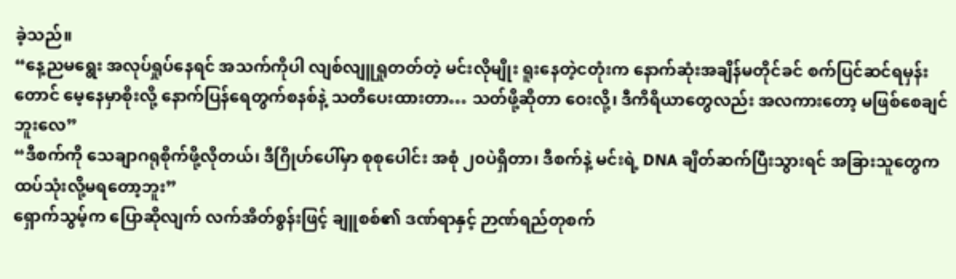ခဲ့သည်။
“နေ့ညမရွေး အလုပ်ရှုပ်နေရင် အသက်ကိုပါ လျစ်လျူရှုတတ်တဲ့ မင်းလိုမျိုး ရူးနေတဲ့ငတုံးက နောက်ဆုံးအချိန်မတိုင်ခင် စက်ပြင်ဆင်ရမှန်းတောင် မေ့နေမှာစိုးလို့ နောက်ပြန်ရေတွက်စနစ်နဲ့ သတိပေးထားတာ… သတ်ဖို့ဆိုတာ ဝေးလို့၊ ဒီကိရိယာတွေလည်း အလကားတော့ မဖြစ်စေချင်ဘူးလေ”
“ဒီစက်ကို သေချာဂရုစိုက်ဖို့လိုတယ်၊ ဒီဂြိုဟ်ပေါ်မှာ စုစုပေါင်း အစုံ ၂၀ပဲရှိတာ၊ ဒီစက်နဲ့ မင်းရဲ့ DNA ချိတ်ဆက်ပြီးသွားရင် အခြားသူတွေက ထပ်သုံးလို့မရတော့ဘူး”
ရှောက်သွမ့်က ပြောဆိုလျက် လက်အိတ်စွန်းဖြင့် ချူစစ်၏ ဒဏ်ရာနှင့် ဉာဏ်ရည်တုစက်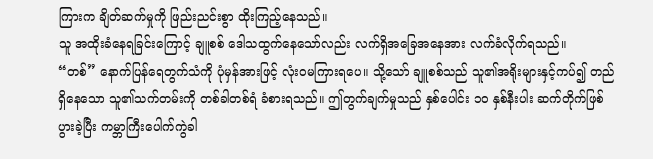ကြားက ချိတ်ဆက်မှုကို ဖြည်းညင်းစွာ ထိုးကြည့်နေသည်။
သူ အထိုးခံနေရခြင်းကြောင့် ချူစစ် ဒေါသထွက်နေသော်လည်း လက်ရှိအခြေအနေအား လက်ခံလိုက်ရသည်။
“တစ်” နောက်ပြန်ရေတွက်သံကို ပုံမှန်အားဖြင့် လုံးဝမကြားရပေ။ သို့သော် ချူစစ်သည် သူ၏အရိုးများနှင့်ကပ်၍ တည်ရှိနေသော သူ၏သက်တမ်းကို တစ်ခါတစ်ရံ ခံစားရသည်။ ဤတွက်ချက်မှုသည် နှစ်ပေါင်း ၁၀ နှစ်နီးပါး ဆက်တိုက်ဖြစ်ပွားခဲ့ပြီး ကမ္ဘာကြီးပေါက်ကွဲခါ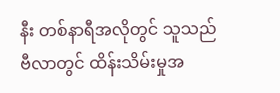နီး တစ်နာရီအလိုတွင် သူသည် ဗီလာတွင် ထိန်းသိမ်းမှုအ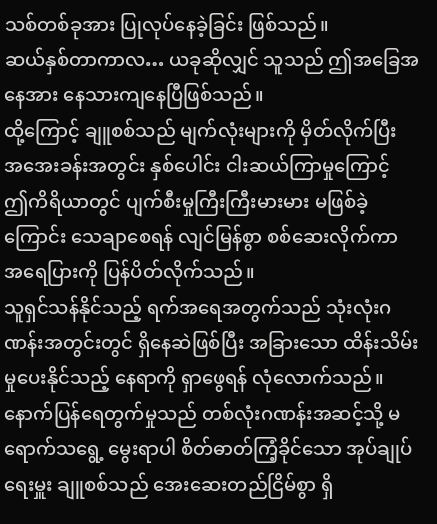သစ်တစ်ခုအား ပြုလုပ်နေခဲ့ခြင်း ဖြစ်သည်။
ဆယ်နှစ်တာကာလ… ယခုဆိုလျှင် သူသည် ဤအခြေအနေအား နေသားကျနေပြီဖြစ်သည်။
ထို့ကြောင့် ချူစစ်သည် မျက်လုံးများကို မှိတ်လိုက်ပြီး အအေးခန်းအတွင်း နှစ်ပေါင်း ငါးဆယ်ကြာမှုကြောင့် ဤကိရိယာတွင် ပျက်စီးမှုကြီးကြီးမားမား မဖြစ်ခဲ့ကြောင်း သေချာစေရန် လျင်မြန်စွာ စစ်ဆေးလိုက်ကာ အရေပြားကို ပြန်ပိတ်လိုက်သည်။
သူရှင်သန်နိုင်သည့် ရက်အရေအတွက်သည် သုံးလုံးဂဏန်းအတွင်းတွင် ရှိနေဆဲဖြစ်ပြီး အခြားသော ထိန်းသိမ်းမှုပေးနိုင်သည့် နေရာကို ရှာဖွေရန် လုံလောက်သည်။
နောက်ပြန်ရေတွက်မှုသည် တစ်လုံးဂဏန်းအဆင့်သို့ မရောက်သရွေ့ မွေးရာပါ စိတ်ဓာတ်ကြံ့ခိုင်သော အုပ်ချုပ်ရေးမှူး ချူစစ်သည် အေးဆေးတည်ငြိမ်စွာ ရှိ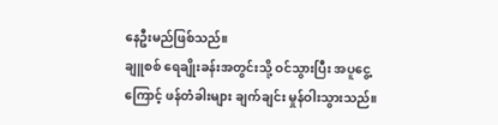နေဦးမည်ဖြစ်သည်။
ချူစစ် ရေချိုးခန်းအတွင်းသို့ ဝင်သွားပြီး အပူငွေ့ကြောင့် ဖန်တံခါးများ ချက်ချင်း မှုန်ဝါးသွားသည်။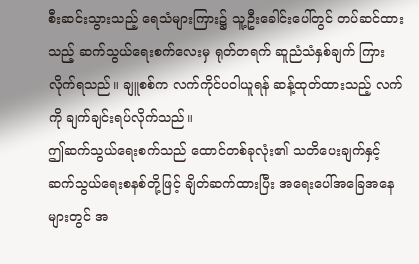စီးဆင်းသွားသည့် ရေသံများကြား၌ သူ့ဦးခေါင်းပေါ်တွင် တပ်ဆင်ထားသည့် ဆက်သွယ်ရေးစက်လေးမှ ရုတ်တရက် ဆူညံသံနှစ်ချက် ကြားလိုက်ရသည်။ ချူစစ်က လက်ကိုင်ပဝါယူရန် ဆန့်ထုတ်ထားသည့် လက်ကို ချက်ချင်းရပ်လိုက်သည်။
ဤဆက်သွယ်ရေးစက်သည် ထောင်တစ်ခုလုံး၏ သတိပေးချက်နှင့် ဆက်သွယ်ရေးစနစ်တို့ဖြင့် ချိတ်ဆက်ထားပြီး အရေးပေါ်အခြေအနေများတွင် အ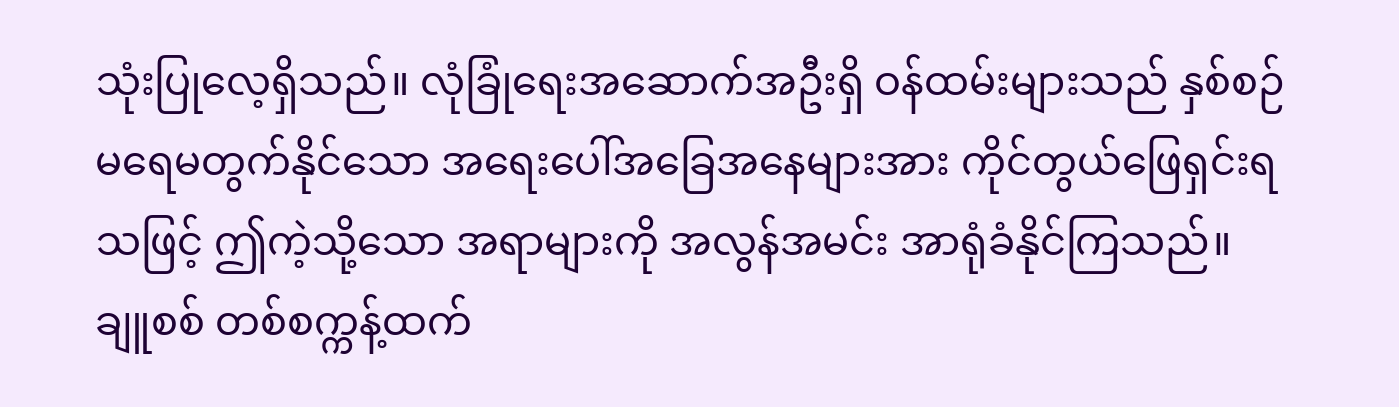သုံးပြုလေ့ရှိသည်။ လုံခြုံရေးအဆောက်အဦးရှိ ဝန်ထမ်းများသည် နှစ်စဉ် မရေမတွက်နိုင်သော အရေးပေါ်အခြေအနေများအား ကိုင်တွယ်ဖြေရှင်းရသဖြင့် ဤကဲ့သို့သော အရာများကို အလွန်အမင်း အာရုံခံနိုင်ကြသည်။
ချူစစ် တစ်စက္ကန့်ထက်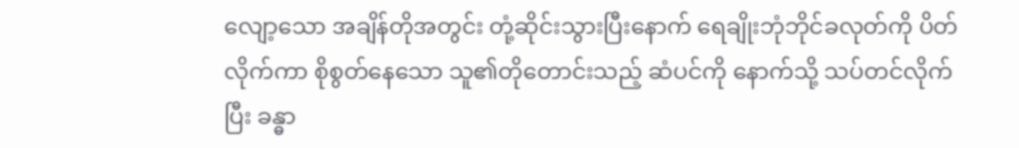လျော့သော အချိန်တိုအတွင်း တုံ့ဆိုင်းသွားပြီးနောက် ရေချိုးဘုံဘိုင်ခလုတ်ကို ပိတ်လိုက်ကာ စိုစွတ်နေသော သူ၏တိုတောင်းသည့် ဆံပင်ကို နောက်သို့ သပ်တင်လိုက်ပြီး ခန္ဓာ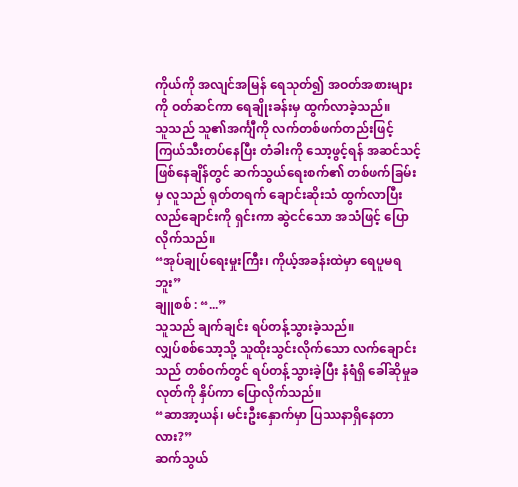ကိုယ်ကို အလျင်အမြန် ရေသုတ်၍ အဝတ်အစားများကို ဝတ်ဆင်ကာ ရေချိုးခန်းမှ ထွက်လာခဲ့သည်။
သူသည် သူ၏အင်္ကျီကို လက်တစ်ဖက်တည်းဖြင့် ကြယ်သီးတပ်နေပြီး တံခါးကို သော့ဖွင့်ရန် အဆင်သင့်ဖြစ်နေချိန်တွင် ဆက်သွယ်ရေးစက်၏ တစ်ဖက်ခြမ်းမှ လူသည် ရုတ်တရက် ချောင်းဆိုးသံ ထွက်လာပြီး လည်ချောင်းကို ရှင်းကာ ဆွဲငင်သော အသံဖြင့် ပြောလိုက်သည်။
“အုပ်ချုပ်ရေးမှုးကြီး၊ ကိုယ့်အခန်းထဲမှာ ရေပူမရဘူး”
ချူစစ် : “...”
သူသည် ချက်ချင်း ရပ်တန့်သွားခဲ့သည်။
လျှပ်စစ်သော့သို့ သူထိုးသွင်းလိုက်သော လက်ချောင်းသည် တစ်ဝက်တွင် ရပ်တန့်သွားခဲ့ပြီး နံရံရှိ ခေါ်ဆိုမှုခလုတ်ကို နှိပ်ကာ ပြောလိုက်သည်။
“ဆာအာ့ယန်၊ မင်းဦးနှောက်မှာ ပြဿနာရှိနေတာလား?”
ဆက်သွယ်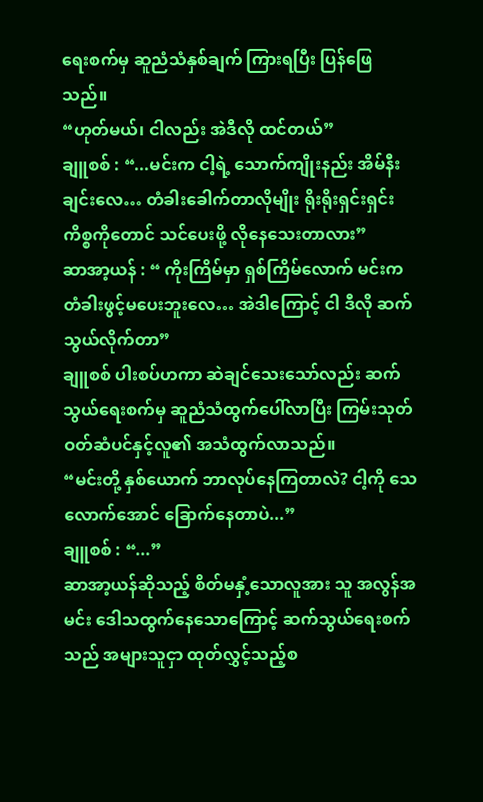ရေးစက်မှ ဆူညံသံနှစ်ချက် ကြားရပြီး ပြန်ဖြေသည်။
“ဟုတ်မယ်၊ ငါလည်း အဲဒီလို ထင်တယ်”
ချူစစ် : “...မင်းက ငါ့ရဲ့ သောက်ကျိုးနည်း အိမ်နီးချင်းလေ… တံခါးခေါက်တာလိုမျိုး ရိုးရိုးရှင်းရှင်းကိစ္စကိုတောင် သင်ပေးဖို့ လိုနေသေးတာလား”
ဆာအာ့ယန် : “ ကိုးကြိမ်မှာ ရှစ်ကြိမ်လောက် မင်းက တံခါးဖွင့်မပေးဘူးလေ… အဲဒါကြောင့် ငါ ဒီလို ဆက်သွယ်လိုက်တာ”
ချူစစ် ပါးစပ်ဟကာ ဆဲချင်သေးသော်လည်း ဆက်သွယ်ရေးစက်မှ ဆူညံသံထွက်ပေါ်လာပြီး ကြမ်းသုတ်ဝတ်ဆံပင်နှင့်လူ၏ အသံထွက်လာသည်။
“မင်းတို့ နှစ်ယောက် ဘာလုပ်နေကြတာလဲ? ငါ့ကို သေလောက်အောင် ခြောက်နေတာပဲ...”
ချူစစ် : “...”
ဆာအာ့ယန်ဆိုသည့် စိတ်မနှံ့သောလူအား သူ အလွန်အမင်း ဒေါသထွက်နေသောကြောင့် ဆက်သွယ်ရေးစက်သည် အများသူငှာ ထုတ်လွှင့်သည့်စ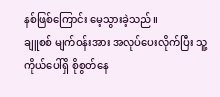နစ်ဖြစ်ကြောင်း မေ့သွားခဲ့သည်။
ချူစစ် မျက်ဝန်းအား အလုပ်ပေးလိုက်ပြီး သူ့ကိုယ်ပေါ်ရှိ စိုစွတ်နေ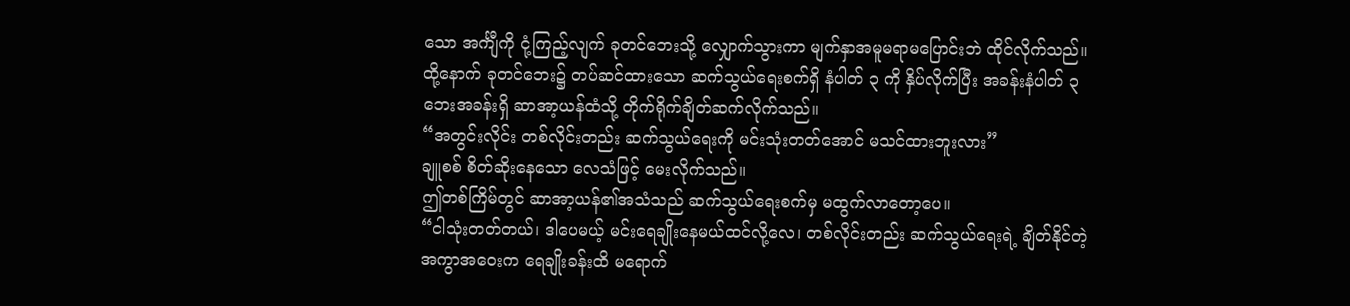သော အင်္ကျီကို ငုံ့ကြည့်လျက် ခုတင်ဘေးသို့ လျှောက်သွားကာ မျက်နှာအမူမရာမပြောင်းဘဲ ထိုင်လိုက်သည်။ ထို့နောက် ခုတင်ဘေး၌ တပ်ဆင်ထားသော ဆက်သွယ်ရေးစက်ရှိ နံပါတ် ၃ ကို နှိပ်လိုက်ပြီး အခန်းနံပါတ် ၃ ဘေးအခန်းရှိ ဆာအာ့ယန်ထံသို့ တိုက်ရိုက်ချိတ်ဆက်လိုက်သည်။
“အတွင်းလိုင်း တစ်လိုင်းတည်း ဆက်သွယ်ရေးကို မင်းသုံးတတ်အောင် မသင်ထားဘူးလား”
ချူစစ် စိတ်ဆိုးနေသော လေသံဖြင့် မေးလိုက်သည်။
ဤတစ်ကြိမ်တွင် ဆာအာ့ယန်၏အသံသည် ဆက်သွယ်ရေးစက်မှ မထွက်လာတော့ပေ။
“ငါသုံးတတ်တယ်၊ ဒါပေမယ့် မင်းရေချိုးနေမယ်ထင်လို့လေ၊ တစ်လိုင်းတည်း ဆက်သွယ်ရေးရဲ့ ချိတ်နိုင်တဲ့ အကွာအဝေးက ရေချိုးခန်းထိ မရောက်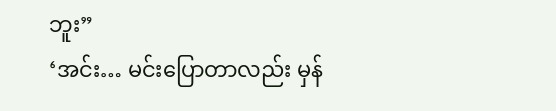ဘူး”
‘အင်း… မင်းပြောတာလည်း မှန်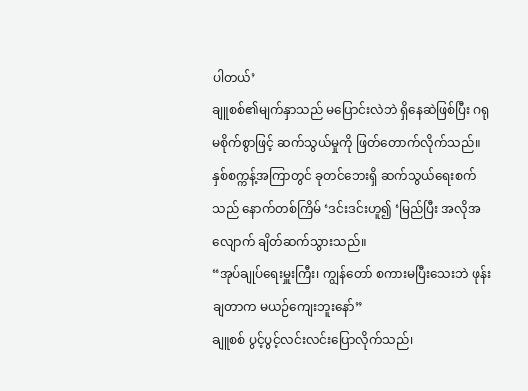ပါတယ်’
ချူစစ်၏မျက်နှာသည် မပြောင်းလဲဘဲ ရှိနေဆဲဖြစ်ပြီး ဂရုမစိုက်စွာဖြင့် ဆက်သွယ်မှုကို ဖြတ်တောက်လိုက်သည်။
နှစ်စက္ကန့်အကြာတွင် ခုတင်ဘေးရှိ ဆက်သွယ်ရေးစက်သည် နောက်တစ်ကြိမ် ‘ဒင်းဒင်းဟူ၍ ‘မြည်ပြီး အလိုအလျောက် ချိတ်ဆက်သွားသည်။
“အုပ်ချုပ်ရေးမှူးကြီး၊ ကျွန်တော် စကားမပြီးသေးဘဲ ဖုန်းချတာက မယဉ်ကျေးဘူးနော်”
ချူစစ် ပွင့်ပွင့်လင်းလင်းပြောလိုက်သည်၊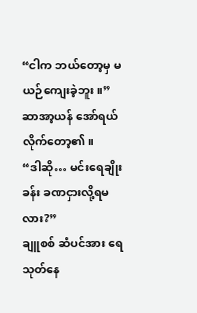“ငါက ဘယ်တော့မှ မယဉ်ကျေးခဲ့ဘူး။”
ဆာအာ့ယန် အော်ရယ်လိုက်တော့၏။
“ဒါဆို… မင်းရေချိုးခန်း ခဏငှားလို့ရမလား?”
ချူစစ် ဆံပင်အား ရေသုတ်နေ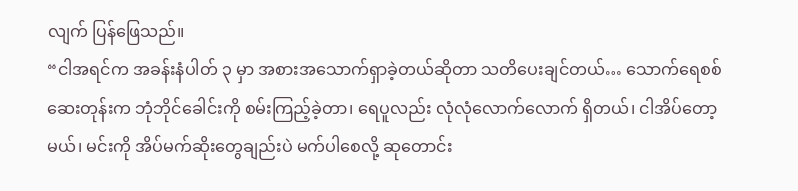လျက် ပြန်ဖြေသည်။
“ငါအရင်က အခန်းနံပါတ် ၃ မှာ အစားအသောက်ရှာခဲ့တယ်ဆိုတာ သတိပေးချင်တယ်… သောက်ရေစစ်ဆေးတုန်းက ဘုံဘိုင်ခေါင်းကို စမ်းကြည့်ခဲ့တာ၊ ရေပူလည်း လုံလုံလောက်လောက် ရှိတယ်၊ ငါအိပ်တော့မယ်၊ မင်းကို အိပ်မက်ဆိုးတွေချည်းပဲ မက်ပါစေလို့ ဆုတောင်း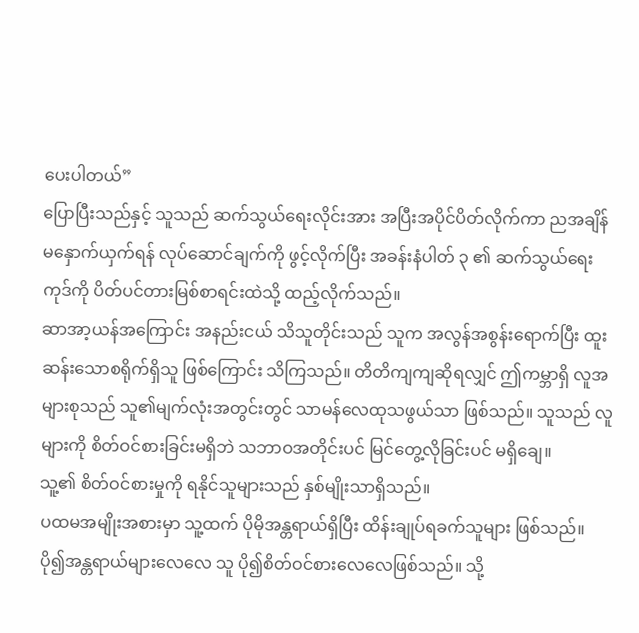ပေးပါတယ်”
ပြောပြီးသည်နှင့် သူသည် ဆက်သွယ်ရေးလိုင်းအား အပြီးအပိုင်ပိတ်လိုက်ကာ ညအချိန် မနှောက်ယှက်ရန် လုပ်ဆောင်ချက်ကို ဖွင့်လိုက်ပြီး အခန်းနံပါတ် ၃ ၏ ဆက်သွယ်ရေးကုဒ်ကို ပိတ်ပင်တားမြစ်စာရင်းထဲသို့ ထည့်လိုက်သည်။
ဆာအာ့ယန်အကြောင်း အနည်းငယ် သိသူတိုင်းသည် သူက အလွန်အစွန်းရောက်ပြီး ထူးဆန်းသောစရိုက်ရှိသူ ဖြစ်ကြောင်း သိကြသည်။ တိတိကျကျဆိုရလျှင် ဤကမ္ဘာရှိ လူအများစုသည် သူ၏မျက်လုံးအတွင်းတွင် သာမန်လေထုသဖွယ်သာ ဖြစ်သည်။ သူသည် လူများကို စိတ်ဝင်စားခြင်းမရှိဘဲ သဘာဝအတိုင်းပင် မြင်တွေ့လိုခြင်းပင် မရှိချေ။
သူ့၏ စိတ်ဝင်စားမှုကို ရနိုင်သူများသည် နှစ်မျိုးသာရှိသည်။
ပထမအမျိုးအစားမှာ သူ့ထက် ပိုမိုအန္တရာယ်ရှိပြီး ထိန်းချုပ်ရခက်သူများ ဖြစ်သည်။ ပို၍အန္တရာယ်များလေလေ သူ ပို၍စိတ်ဝင်စားလေလေဖြစ်သည်။ သို့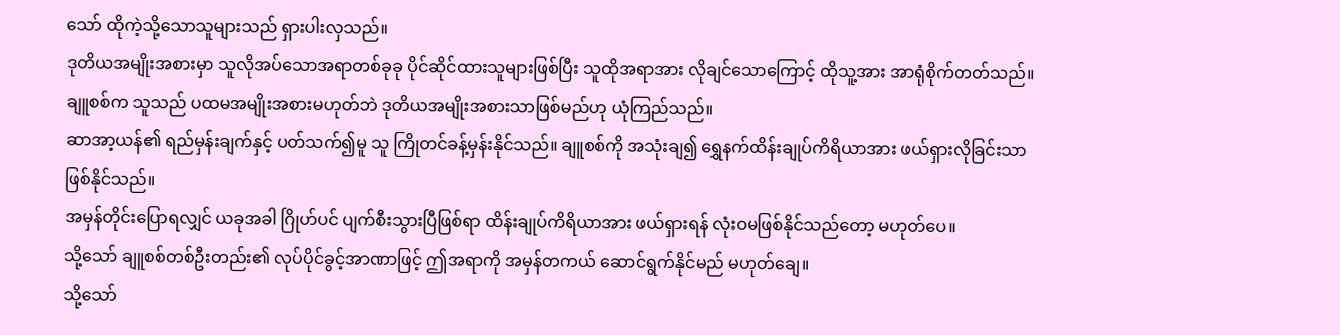သော် ထိုကဲ့သို့သောသူများသည် ရှားပါးလှသည်။
ဒုတိယအမျိုးအစားမှာ သူလိုအပ်သောအရာတစ်ခုခု ပိုင်ဆိုင်ထားသူများဖြစ်ပြီး သူထိုအရာအား လိုချင်သောကြောင့် ထိုသူ့အား အာရုံစိုက်တတ်သည်။
ချူစစ်က သူသည် ပထမအမျိုးအစားမဟုတ်ဘဲ ဒုတိယအမျိုးအစားသာဖြစ်မည်ဟု ယုံကြည်သည်။
ဆာအာ့ယန်၏ ရည်မှန်းချက်နှင့် ပတ်သက်၍မူ သူ ကြိုတင်ခန့်မှန်းနိုင်သည်။ ချူစစ်ကို အသုံးချ၍ ရွှေနက်ထိန်းချုပ်ကိရိယာအား ဖယ်ရှားလိုခြင်းသာ ဖြစ်နိုင်သည်။
အမှန်တိုင်းပြောရလျှင် ယခုအခါ ဂြိုဟ်ပင် ပျက်စီးသွားပြီဖြစ်ရာ ထိန်းချုပ်ကိရိယာအား ဖယ်ရှားရန် လုံးဝမဖြစ်နိုင်သည်တော့ မဟုတ်ပေ။
သို့သော် ချူစစ်တစ်ဦးတည်း၏ လုပ်ပိုင်ခွင့်အာဏာဖြင့် ဤအရာကို အမှန်တကယ် ဆောင်ရွက်နိုင်မည် မဟုတ်ချေ။
သို့သော်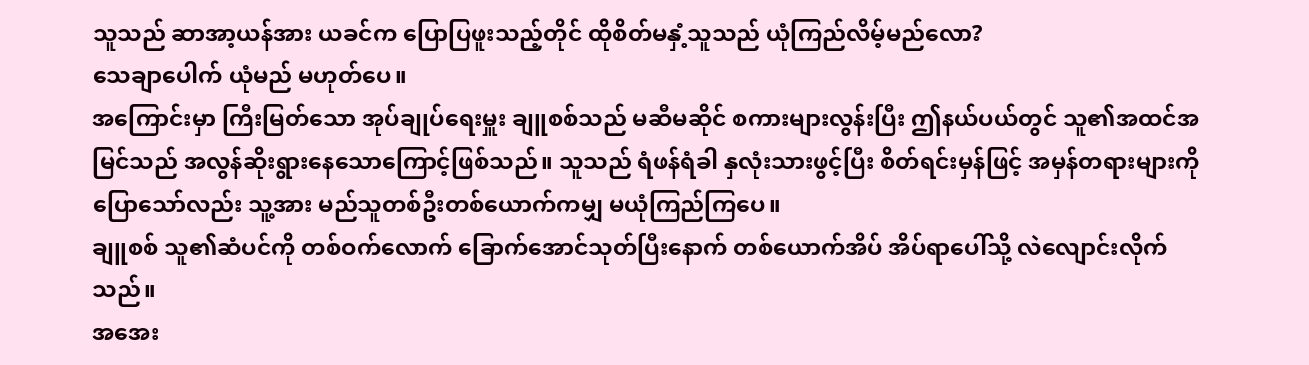သူသည် ဆာအာ့ယန်အား ယခင်က ပြောပြဖူးသည့်တိုင် ထိုစိတ်မနှံ့သူသည် ယုံကြည်လိမ့်မည်လော?
သေချာပေါက် ယုံမည် မဟုတ်ပေ။
အကြောင်းမှာ ကြီးမြတ်သော အုပ်ချုပ်ရေးမှူး ချူစစ်သည် မဆီမဆိုင် စကားများလွန်းပြီး ဤနယ်ပယ်တွင် သူ၏အထင်အမြင်သည် အလွန်ဆိုးရွားနေသောကြောင့်ဖြစ်သည်။ သူသည် ရံဖန်ရံခါ နှလုံးသားဖွင့်ပြီး စိတ်ရင်းမှန်ဖြင့် အမှန်တရားများကို ပြောသော်လည်း သူ့အား မည်သူတစ်ဦးတစ်ယောက်ကမျှ မယုံကြည်ကြပေ။
ချူစစ် သူ၏ဆံပင်ကို တစ်ဝက်လောက် ခြောက်အောင်သုတ်ပြီးနောက် တစ်ယောက်အိပ် အိပ်ရာပေါ်သို့ လဲလျောင်းလိုက်သည်။
အအေး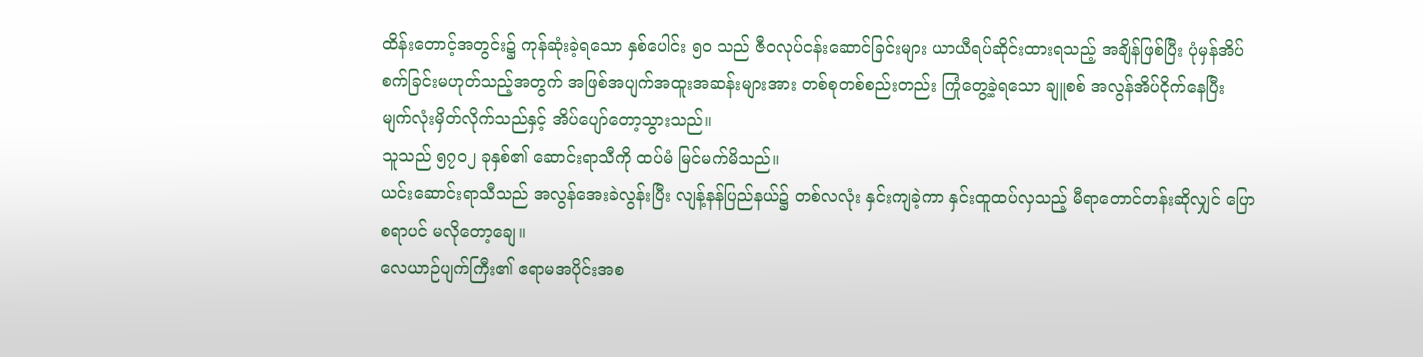ထိန်းတောင့်အတွင်း၌ ကုန်ဆုံးခဲ့ရသော နှစ်ပေါင်း ၅၀ သည် ဇီဝလုပ်ငန်းဆောင်ခြင်းများ ယာယီရပ်ဆိုင်းထားရသည့် အချိန်ဖြစ်ပြီး ပုံမှန်အိပ်စက်ခြင်းမဟုတ်သည့်အတွက် အဖြစ်အပျက်အထူးအဆန်းများအား တစ်စုတစ်စည်းတည်း ကြုံတွေ့ခဲ့ရသော ချူစစ် အလွန်အိပ်ငိုက်နေပြီး မျက်လုံးမှိတ်လိုက်သည်နှင့် အိပ်ပျော်တော့သွားသည်။
သူသည် ၅၇၀၂ ခုနှစ်၏ ဆောင်းရာသီကို ထပ်မံ မြင်မက်မိသည်။
ယင်းဆောင်းရာသီသည် အလွန်အေးခဲလွန်းပြီး လျန့်နန်ပြည်နယ်၌ တစ်လလုံး နှင်းကျခဲ့ကာ နှင်းထူထပ်လှသည့် မီရာတောင်တန်းဆိုလျှင် ပြောစရာပင် မလိုတော့ချေ။
လေယာဉ်ပျက်ကြီး၏ ဧရာမအပိုင်းအစ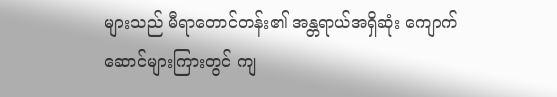များသည် မီရာတောင်တန်း၏ အန္တရာယ်အရှိဆုံး ကျောက်ဆောင်များကြားတွင် ကျ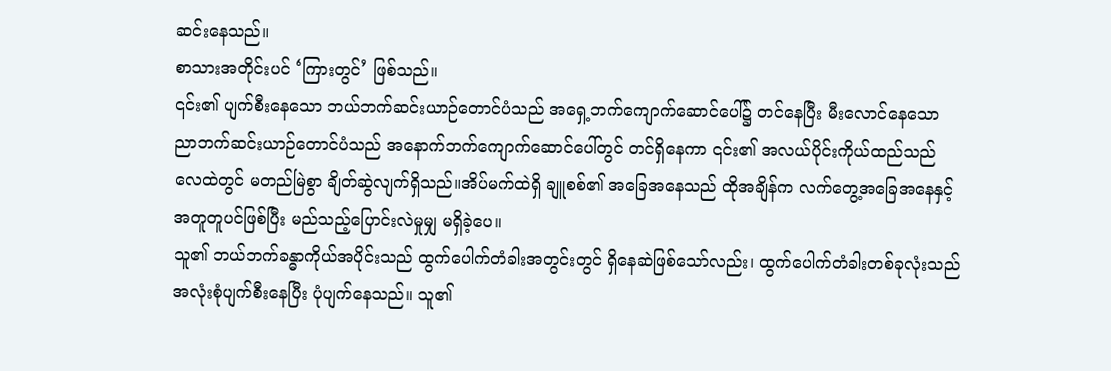ဆင်းနေသည်။
စာသားအတိုင်းပင် ‘ကြားတွင်’ ဖြစ်သည်။
၎င်း၏ ပျက်စီးနေသော ဘယ်ဘက်ဆင်းယာဉ်တောင်ပံသည် အရှေ့ဘက်ကျောက်ဆောင်ပေါ်၌ တင်နေပြီး မီးလောင်နေသော ညာဘက်ဆင်းယာဉ်တောင်ပံသည် အနောက်ဘက်ကျောက်ဆောင်ပေါ်တွင် တင်ရှိနေကာ ၎င်း၏ အလယ်ပိုင်းကိုယ်ထည်သည် လေထဲတွင် မတည်မြဲစွာ ချိတ်ဆွဲလျက်ရှိသည်။အိပ်မက်ထဲရှိ ချူစစ်၏ အခြေအနေသည် ထိုအချိန်က လက်တွေ့အခြေအနေနှင့် အတူတူပင်ဖြစ်ပြီး မည်သည့်ပြောင်းလဲမှုမျှ မရှိခဲ့ပေ။
သူ၏ ဘယ်ဘက်ခန္ဓာကိုယ်အပိုင်းသည် ထွက်ပေါက်တံခါးအတွင်းတွင် ရှိနေဆဲဖြစ်သော်လည်း၊ ထွက်ပေါက်တံခါးတစ်ခုလုံးသည် အလုံးစုံပျက်စီးနေပြီး ပုံပျက်နေသည်။ သူ၏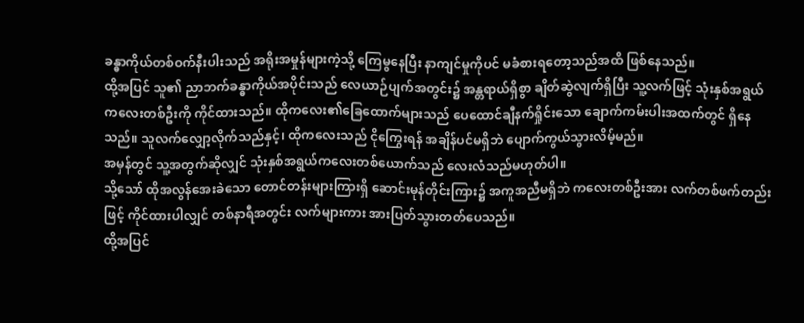ခန္ဓာကိုယ်တစ်ဝက်နီးပါးသည် အရိုးအမှုန်များကဲ့သို့ ကြေမွနေပြီး နာကျင်မှုကိုပင် မခံစားရတော့သည်အထိ ဖြစ်နေသည်။
ထို့အပြင် သူ၏ ညာဘက်ခန္ဓာကိုယ်အပိုင်းသည် လေယာဉ်ပျက်အတွင်း၌ အန္တရာယ်ရှိစွာ ချိတ်ဆွဲလျက်ရှိပြီး သူ့လက်ဖြင့် သုံးနှစ်အရွယ်ကလေးတစ်ဦးကို ကိုင်ထားသည်။ ထိုကလေး၏ခြေထောက်များသည် ပေထောင်ချီနက်ရှိုင်းသော ချောက်ကမ်းပါးအထက်တွင် ရှိနေသည်။ သူလက်လျှော့လိုက်သည်နှင့်၊ ထိုကလေးသည် ငိုကြွေးရန် အချိန်ပင်မရှိဘဲ ပျောက်ကွယ်သွားလိမ့်မည်။
အမှန်တွင် သူ့အတွက်ဆိုလျှင် သုံးနှစ်အရွယ်ကလေးတစ်ယောက်သည် လေးလံသည်မဟုတ်ပါ။
သို့သော် ထိုအလွန်အေးခဲသော တောင်တန်းများကြားရှိ ဆောင်းမုန်တိုင်းကြား၌ အကူအညီမရှိဘဲ ကလေးတစ်ဦးအား လက်တစ်ဖက်တည်းဖြင့် ကိုင်ထားပါလျှင် တစ်နာရီအတွင်း လက်များကား အားပြတ်သွားတတ်ပေသည်။
ထို့အပြင်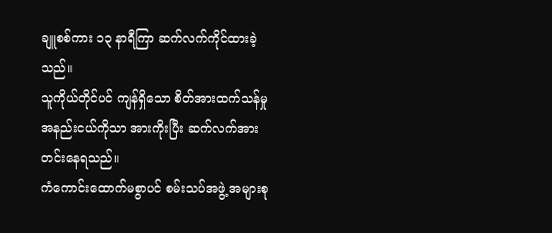ချူစစ်ကား ၁၃ နာရီကြာ ဆက်လက်ကိုင်ထားခဲ့သည်။
သူကိုယ်တိုင်ပင် ကျန်ရှိသော စိတ်အားထက်သန်မှု အနည်းငယ်ကိုသာ အားကိုးပြီး ဆက်လက်အားတင်းနေရသည်။
ကံကောင်းထောက်မစွာပင် စမ်းသပ်အဖွဲ့ အများစု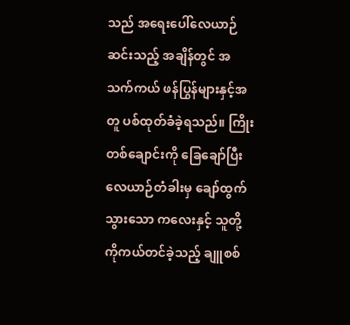သည် အရေးပေါ်လေယာဉ်ဆင်းသည့် အချိန်တွင် အသက်ကယ် ဖန်ပြွန်များနှင့်အတူ ပစ်ထုတ်ခံခဲ့ရသည်။ ကြိုးတစ်ချောင်းကို ခြေချော်ပြီး လေယာဉ်တံခါးမှ ချော်ထွက်သွားသော ကလေးနှင့် သူတို့ကိုကယ်တင်ခဲ့သည့် ချူစစ်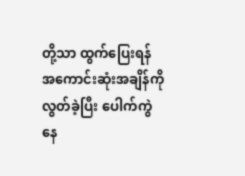တို့သာ ထွက်ပြေးရန် အကောင်းဆုံးအချိန်ကို လွတ်ခဲ့ပြီး ပေါက်ကွဲနေ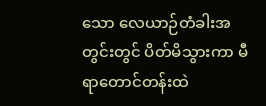သော လေယာဉ်တံခါးအတွင်းတွင် ပိတ်မိသွားကာ မီရာတောင်တန်းထဲ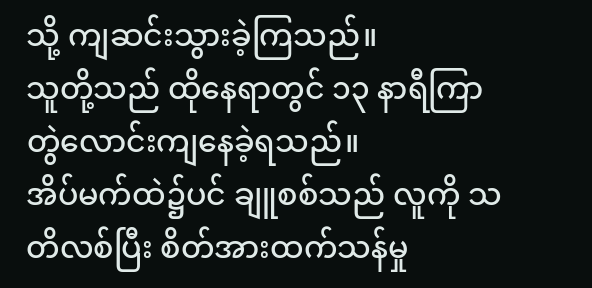သို့ ကျဆင်းသွားခဲ့ကြသည်။
သူတို့သည် ထိုနေရာတွင် ၁၃ နာရီကြာ တွဲလောင်းကျနေခဲ့ရသည်။
အိပ်မက်ထဲ၌ပင် ချူစစ်သည် လူကို သတိလစ်ပြီး စိတ်အားထက်သန်မှု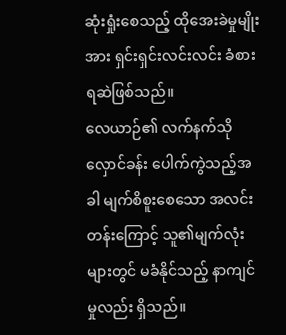ဆုံးရှုံးစေသည့် ထိုအေးခဲမှုမျိုးအား ရှင်းရှင်းလင်းလင်း ခံစားရဆဲဖြစ်သည်။
လေယာဉ်၏ လက်နက်သိုလှောင်ခန်း ပေါက်ကွဲသည့်အခါ မျက်စိစူးစေသော အလင်းတန်းကြောင့် သူ၏မျက်လုံးများတွင် မခံနိုင်သည့် နာကျင်မှုလည်း ရှိသည်။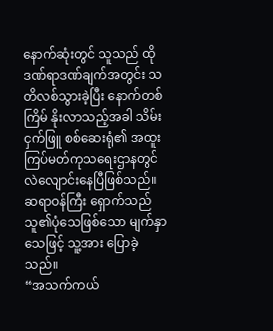နောက်ဆုံးတွင် သူသည် ထိုဒဏ်ရာဒဏ်ချက်အတွင်း သတိလစ်သွားခဲ့ပြီး နောက်တစ်ကြိမ် နိုးလာသည့်အခါ သိမ်းငှက်ဖြူ စစ်ဆေးရုံ၏ အထူးကြပ်မတ်ကုသရေးဌာနတွင် လဲလျောင်းနေပြီဖြစ်သည်။ ဆရာဝန်ကြီး ရှောက်သည် သူ၏ပုံသေဖြစ်သော မျက်နှာသေဖြင့် သူ့အား ပြောခဲ့သည်။
“အသက်ကယ်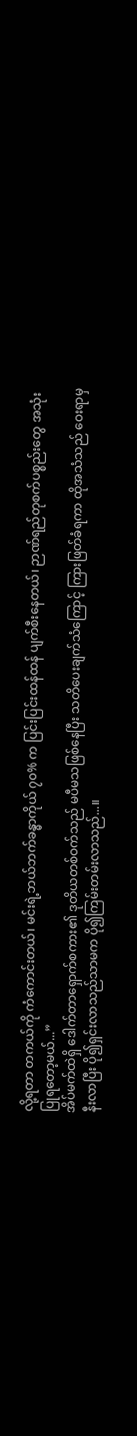လို့ရတာ တကယ်ကို ကံကောင်းတယ်၊ မင်းရဲ့ဘယ်ဘက်ခန္ဓာကိုယ် ၇၀% က ပြင်းပြင်းထန်ထန် ပျက်စီးနေတယ်၊ ဉာဏ်ရည်တုစက်ပစ္စည်းတွေ အသုံးပြုရတော့မယ်...”
အိပ်မက်ထဲရှိ ဒေါက်တာရှောက်စကား၏ ဒုတိယတစ်ဝက်သည် မပီမသဖြစ်နေပြီး သတိပေးချက်သံကြောင့် ကြားဖြတ်ခံရကာ ထိုအသံသည် ဝေးရာမှ နီးလာပြီး ပို၍ရှင်းလာသည်သာမက ပို၍ကြမ်းတမ်းလာသည်...။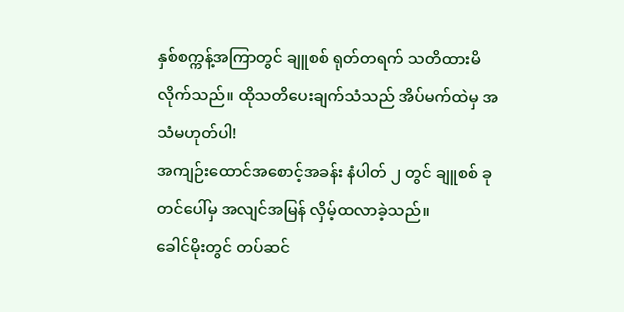နှစ်စက္ကန့်အကြာတွင် ချူစစ် ရုတ်တရက် သတိထားမိလိုက်သည်။ ထိုသတိပေးချက်သံသည် အိပ်မက်ထဲမှ အသံမဟုတ်ပါ!
အကျဉ်းထောင်အစောင့်အခန်း နံပါတ် ၂ တွင် ချူစစ် ခုတင်ပေါ်မှ အလျင်အမြန် လှိမ့်ထလာခဲ့သည်။
ခေါင်မိုးတွင် တပ်ဆင်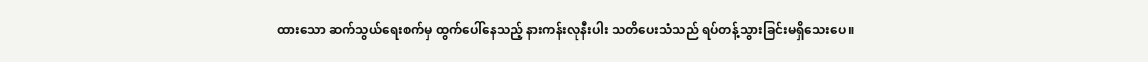ထားသော ဆက်သွယ်ရေးစက်မှ ထွက်ပေါ်နေသည့် နားကန်းလုနီးပါး သတိပေးသံသည် ရပ်တန့်သွားခြင်းမရှိသေးပေ။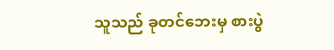သူသည် ခုတင်ဘေးမှ စားပွဲ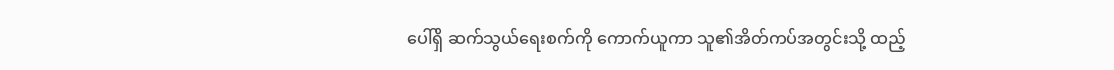ပေါ်ရှိ ဆက်သွယ်ရေးစက်ကို ကောက်ယူကာ သူ၏အိတ်ကပ်အတွင်းသို့ ထည့်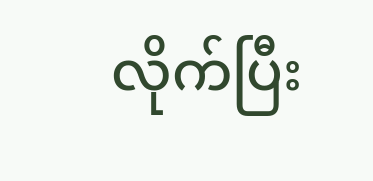လိုက်ပြီး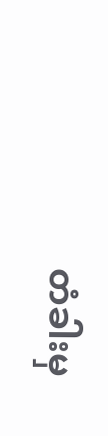တံခါးမှ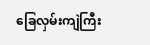ခြေလှမ်းကျဲကြီး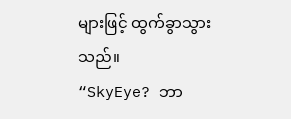များဖြင့် ထွက်ခွာသွားသည်။
“SkyEye? ဘာ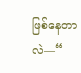ဖြစ်နေတာလဲ—“